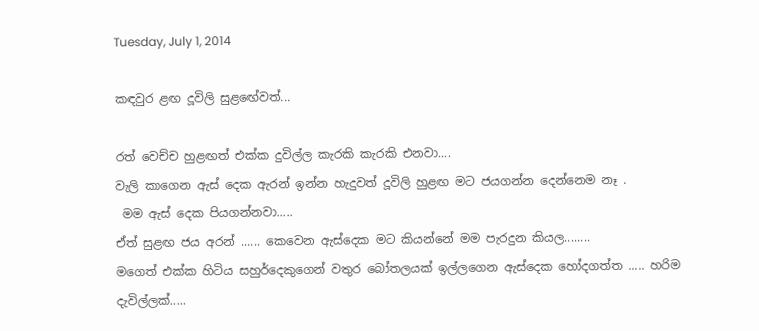Tuesday, July 1, 2014

කඳවුර ළඟ දූවිලි සුළඟේවත්...

රත් වෙච්ච හුළඟත් එක්ක දුවිල්ල කැරකි කැරකි එනවා....
වැලි කාගෙන ඇස් දෙක ඇරන් ඉන්න හැදුවත් දූවිලි හුළඟ මට ජයගන්න දෙන්නෙම නෑ .
 මම ඇස් දෙක පියගන්නවා.....
ඒත් සුළඟ ජය අරන් ...... කෙවෙන ඇස්දෙක මට කියන්නේ මම පැරදුන කියල........
මගෙත් එක්ක හිටිය සහුර්දෙකුගෙන් වතුර බෝතලයක් ඉල්ලගෙන ඇස්දෙක හෝදගත්ත ..... හරිම දැවිල්ලක්.....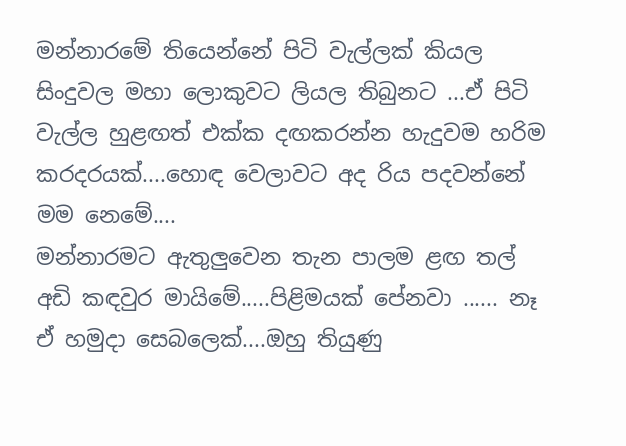මන්නාරමේ තියෙන්නේ පිටි වැල්ලක් කියල සිංදුවල මහා ලොකුවට ලියල තිබුනට ...ඒ පිටි වැල්ල හුළඟත් එක්ක දඟකරන්න හැදුවම හරිම කරදරයක්....හොඳ වෙලාවට අද රිය පදවන්නේ මම නෙමේ....
මන්නාරමට ඇතුලුවෙන තැන පාලම ළඟ තල් අඩි කඳවුර මායිමේ.....පිළිමයක් පේනවා ...... නෑ ඒ හමුදා සෙබලෙක්....ඔහු තියුණු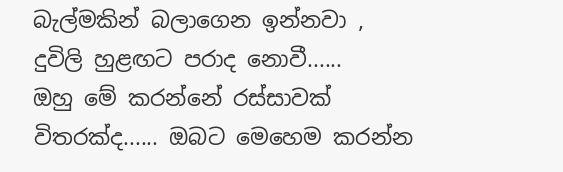බැල්මකින් බලාගෙන ඉන්නවා , දුවිලි හුළඟට පරාද නොවී......
ඔහු මේ කරන්නේ රස්සාවක් විතරක්ද...... ඔබට මෙහෙම කරන්න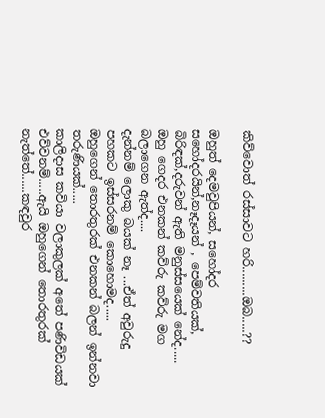කිව්වොත් රස්සාවට හරි.........ඔබ.....??

ඔහුත් දෙමවුපියන්, සහෝදර සහෝදරයින්,නෑදෑයන් , පෙම්වතියක්, බිරිඳක්,දරුවන් ඇති මනුස්සයෙක් නේද.....
ඔහු ගෙදර එනකන් කව්රු කව්රු මග බලාගෙන ඇත්ද....
දැන්නම් ලොකු බයක් නෑ ...ඒත් අවුරුදු පහකට ඉස්සරනම් කොහොමද.....
ඔහුගෙන් තොරතුරක් එනකන් බලන් ඉන්නවා තරුණියක්.....
කාලිදාස කවියා වලාකුලක් අතේ පණිවිඩයක් එව්වනම්.....ඇයි ඔහුගෙන් තොරතුරක් නැත්තේ......කඳවුර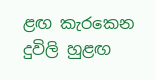ළඟ කැරකෙන දුවිලි හුළඟ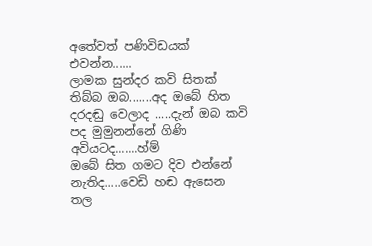අතේවත් පණිවිඩයක් එවන්න......
ලාමක සුන්දර කවි සිතක් තිබ්බ ඔබ.......අද ඔබේ හිත දරදඬු වෙලාද .....දැන් ඔබ කවි පද මුමුනන්නේ ගිණි අවියටද.......හ්ම්
ඔබේ සිත ගමට දිව එන්නේ නැතිද.....වෙඩි හඬ ඇසෙන තල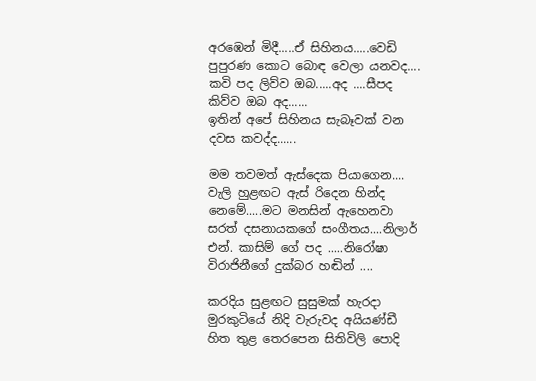අරඹෙන් මිදී.....ඒ සිහිනය.....වෙඩි පුපුරණ කොට බොඳ වෙලා යනවද....
කවි පද ලිව්ව ඔබ.....අද ....සීපද කිව්ව ඔබ අද......
ඉතින් අපේ සිහිනය සැබෑවක් වන දවස කවද්ද......

මම තවමත් ඇස්දෙක පියාගෙන....
වැලි හුළඟට ඇස් රිදෙන හින්ද නෙමේ.....මට මනසින් ඇහෙනවා සරත් දසනායකගේ සංගීතය....නිලාර් එන්. කාසිම් ගේ පද .....නිරෝෂා විරාජිනීගේ දුක්බර හඬින් ....

කරදිය සුළඟට සුසුමක් හැරදා
මුරකුටියේ නිදි වැරුවද අයියණ්ඩී
හිත තුළ තෙරපෙන සිතිවිලි පොදි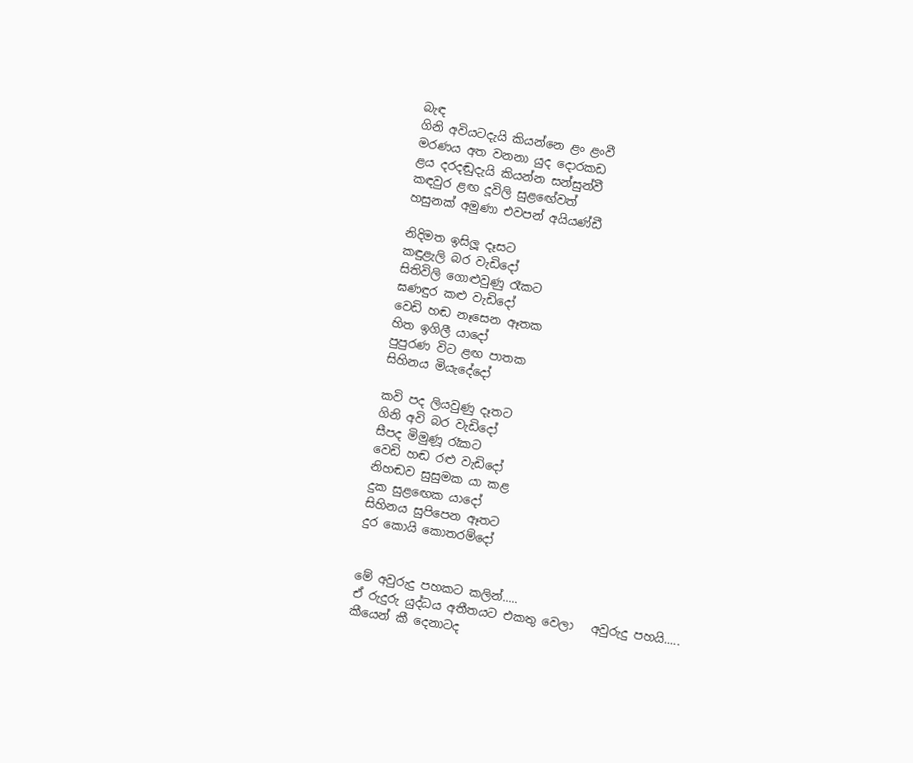බැඳ
ගිනි අවියටදැයි කියන්නෙ ළං ළංවී
මරණය අත වනනා යුද දොරකඩ
ළය දරදඬුදැයි කියන්න සන්සුන්වී
කඳවුර ළඟ දූවිලි සුළඟේවත්
හසුනක් අමුණා එවපන් අයියණ්ඩී

නිදිමත ඉසිලූ දෑසට
කඳුළැලි බර වැඩිදෝ
සිතිවිලි ගොළුවුණු රෑකට
ඝණඳුර කළු වැඩිදෝ
වෙඩි හඬ නෑසෙන ඈතක
හිත ඉගිලී යාදෝ
පුපුරණ විට ළඟ පාතක
සිහිනය මියැදේදෝ

කවි පද ලියවුණු දෑතට
ගිනි අවි බර වැඩිදෝ
සීපද මිමුණූ රෑකට
වෙඩි හඬ රළු වැඩිදෝ
නිහඬව සුසුමක යා කළ
දුක සුළඟෙක යාදෝ
සිහිනය සුපිපෙන ඈතට
දුර කොයි කොතරම්දෝ


මේ අවුරුදු පහකට කලින්.....
ඒ රුදුරු යුද්ධය අතීතයට එකතු වෙලා   අවුරුදු පහයි.....
කීයෙන් කී දෙනාටද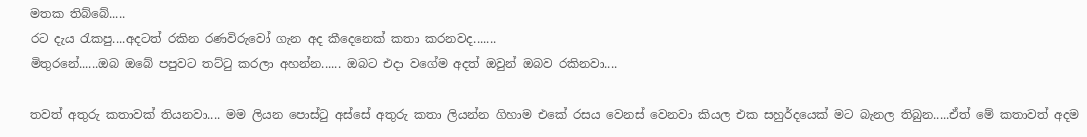මතක තිබ්බේ.....
රට දැය රැකපු....අදටත් රකින රණවිරුවෝ ගැන අද කීදෙනෙක් කතා කරනවද.......
මිතුරනේ......ඔබ ඔබේ පපුවට තට්ටු කරලා අහන්න...... ඔබට එදා වගේම අදත් ඔවුන් ඔබව රකිනවා....

තවත් අතුරු කතාවක් තියනවා.... මම ලියන පොස්ටු අස්සේ අතුරු කතා ලියන්න ගිහාම එකේ රසය වෙනස් වෙනවා කියල එක සහුර්දයෙක් මට බැනල තිබුන.....ඒත් මේ කතාවත් අදම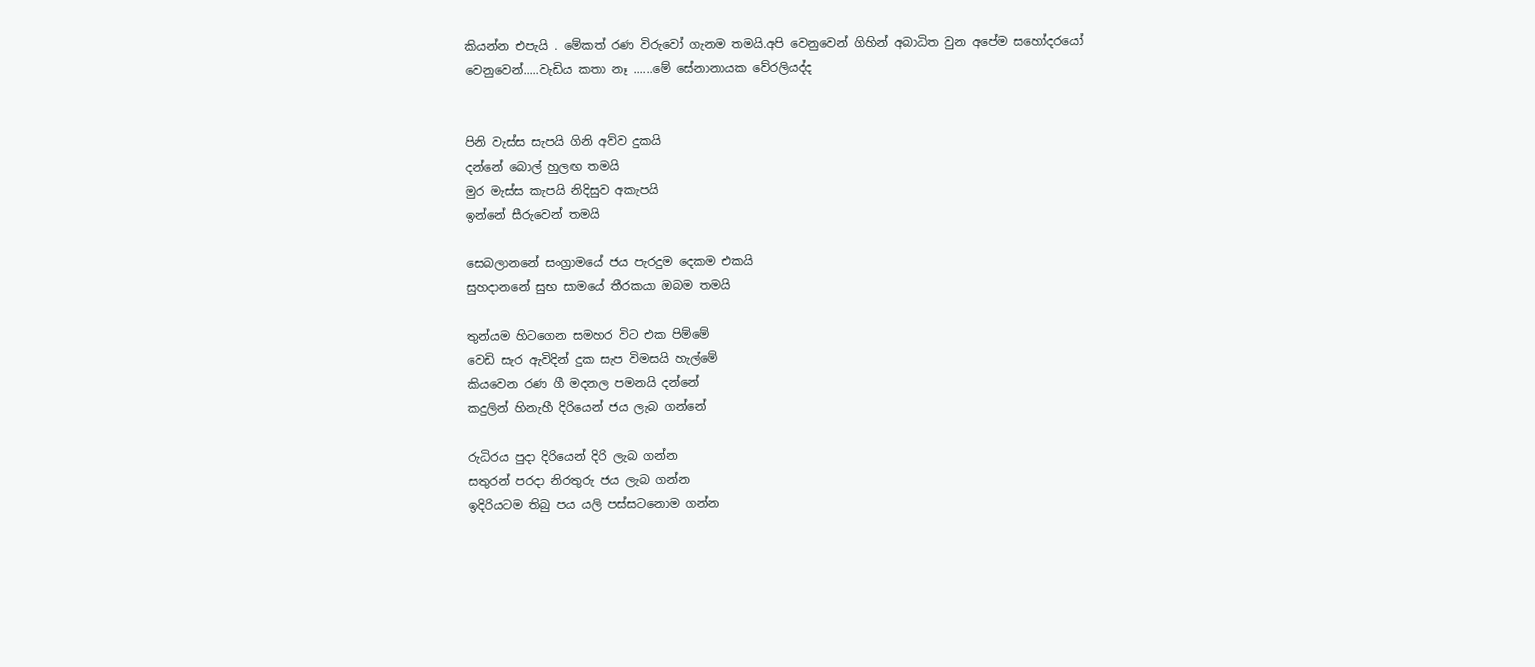කියන්න එපැයි . මේකත් රණ විරුවෝ ගැනම තමයි.අපි වෙනුවෙන් ගිහින් අබාධිත වුන අපේම සහෝදරයෝ වෙනුවෙන්.....වැඩිය කතා නෑ ......මේ සේනානායක වේරලියද්ද


පිනි වැස්ස සැපයි ගිනි අව්ව දුකයි
දන්නේ බොල් හුලඟ තමයි
මුර මැස්ස කැපයි නිදිසුව අකැපයි
ඉන්නේ සීරුවෙන් තමයි

සෙබලානනේ සංග්‍රාමයේ ජය පැරදුම දෙකම එකයි
සුහදානනේ සුභ සාමයේ තීරකයා ඔබම තමයි

තුන්යම හිටගෙන සමහර විට එක පිම්මේ
වෙඩි සැර ඇවිදින් දුක සැප විමසයි හැල්මේ
කියවෙන රණ ගී මදනල පමනයි දන්නේ
කදුලින් හිනැහී දිරියෙන් ජය ලැබ ගන්නේ

රුධිරය පුදා දිරියෙන් දිරි ලැබ ගන්න
සතුරන් පරදා නිරතුරු ජය ලැබ ගන්න
ඉදිරියටම තිබු පය යලි පස්සටනොම ගන්න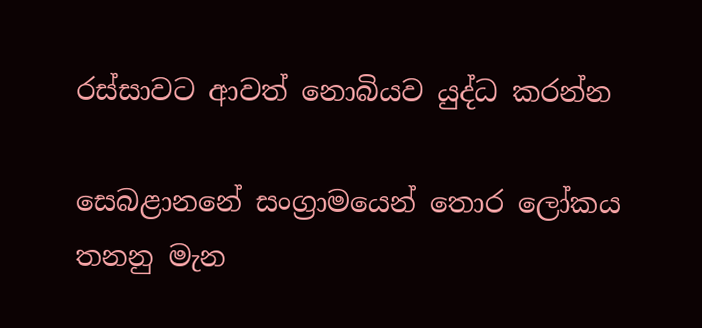රස්සාවට ආවත් නොබියව යුද්ධ කරන්න

සෙබළානනේ සංග්‍රාමයෙන් තොර ලෝකය තනනු මැන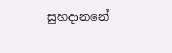සුහදානනේ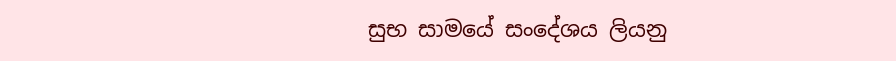සුභ සාමයේ සංදේශය ලියනු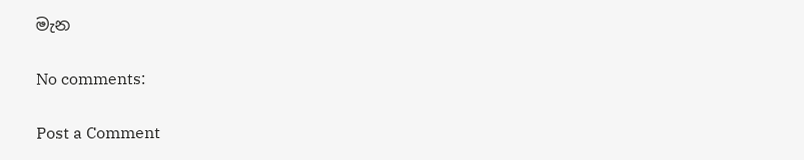මැන

No comments:

Post a Comment